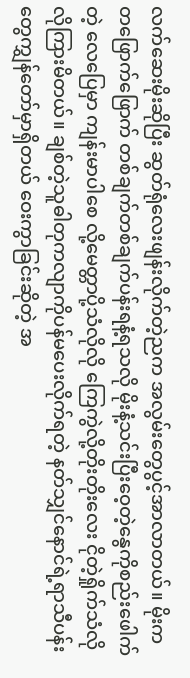လက်ဆေးမိုးဆိုပြီး ဆွတ်ရုံလေးဖျန်းလိုက်တဲ့ညက အလွမ်းတွေပွင့်အာလာတယ်။ မိုးကတဖြောက်ဖြောက် တစ်ချက်တစ်ချက်ပန်းရနံ့ရသလို မိုးနံ့သင်းပြီးဝေ့တဲ့နွေကိုစည်းဖေါက်တဲ့ လေပြေမှာ ကျန်းမာပါစေ လို့မေတ္တာပို့သံလိုလို ကြေကွဲလို့တိုးတိုးလေး ငိုတဲ့ရှိုက်သံလိုလိုကြားမိတယ်။ ချစ်တဲ့သူဓါတုကလျာကိုပန်မပေးလိုက်ရတဲ့ နတ်သျှင်နောင်ရဲ့ရာသီပန်းတွေကျွှန်တော်မှာရှိတယ် ဝေးကွာခြင်းဆိုတဲ့ အ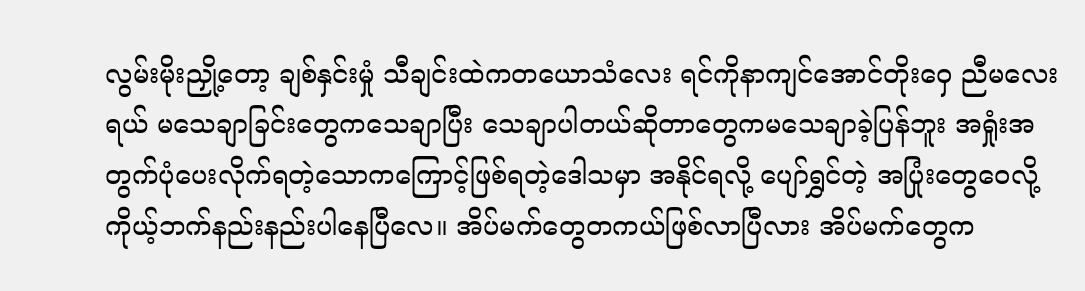လွမ်းမိုးညှို့တော့ ချစ်နှင်းမှုံ သီချင်းထဲကတယောသံလေး ရင်ကိုနာကျင်အောင်တိုးဝှေ ညီမလေးရယ် မသေချာခြင်းတွေကသေချာပြီး သေချာပါတယ်ဆိုတာတွေကမသေချာခဲ့ပြန်ဘူး အရှုံးအတွက်ပုံပေးလိုက်ရတဲ့သောကကြောင့်ဖြစ်ရတဲ့ဒေါသမှာ အနိုင်ရလို့ ပျော်ရွှင်တဲ့ အပြုံးတွေဝေလို့ ကိုယ့်ဘက်နည်းနည်းပါနေပြီလေ။ အိပ်မက်တွေတကယ်ဖြစ်လာပြီလား အိပ်မက်တွေက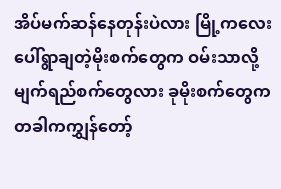အိပ်မက်ဆန်နေတုန်းပဲလား မြို့ကလေးပေါ်ရွာချတဲ့မိုးစက်တွေက ဝမ်းသာလို့ မျက်ရည်စက်တွေလား ခုမိုးစက်တွေက တခါကကျွှန်တော့်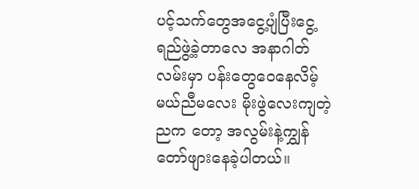ပင့်သက်တွေအငွေ့ပျံပြီးငွေ့ရည်ဖွဲ့ခဲ့တာလေ အနာဂါတ်လမ်းမှာ ပန်းတွေဝေနေလိမ့်မယ်ညီမလေး မိုးဖွဲလေးကျတဲ့ညက တော့ အလွမ်းနဲ့ကျွှန်တော်ဖျားနေခဲ့ပါတယ်။